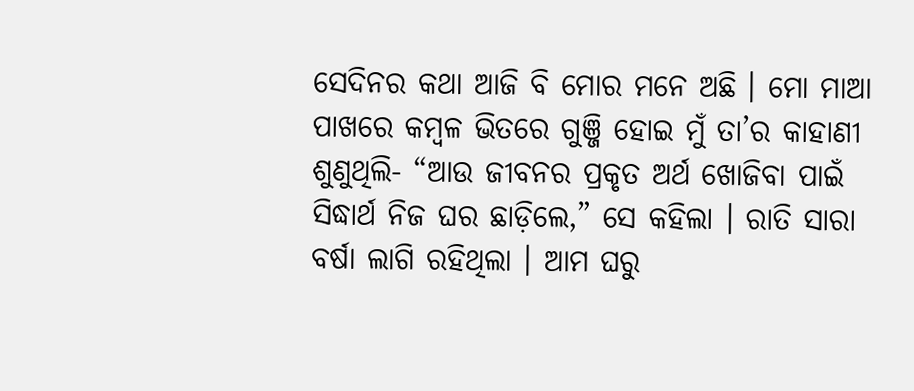ସେଦିନର କଥା ଆଜି ବି ମୋର ମନେ ଅଛି । ମୋ ମାଆ ପାଖରେ କମ୍ବଳ ଭିତରେ ଗୁଞ୍ଜି ହୋଇ ମୁଁ ତା’ର କାହାଣୀ ଶୁଣୁଥିଲି- “ଆଉ ଜୀବନର ପ୍ରକୃତ ଅର୍ଥ ଖୋଜିବା ପାଇଁ ସିଦ୍ଧାର୍ଥ ନିଜ ଘର ଛାଡ଼ିଲେ,” ସେ କହିଲା । ରାତି ସାରା ବର୍ଷା ଲାଗି ରହିଥିଲା । ଆମ ଘରୁ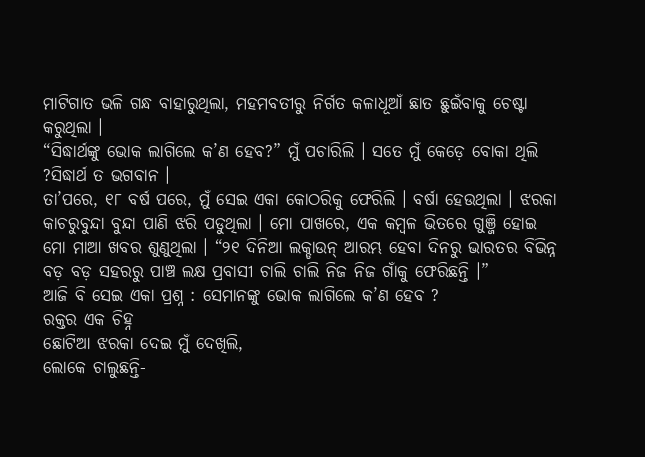ମାଟିଗାତ ଭଳି ଗନ୍ଧ ବାହାରୁଥିଲା, ମହମବତୀରୁ ନିର୍ଗତ କଳାଧୂଆଁ ଛାତ ଛୁଇଁବାକୁ ଚେଷ୍ଟା କରୁଥିଲା ।
“ସିଦ୍ଧାର୍ଥଙ୍କୁ ଭୋକ ଲାଗିଲେ କ’ଣ ହେବ?” ମୁଁ ପଚାରିଲି । ସତେ ମୁଁ କେଡ଼େ ବୋକା ଥିଲି ?ସିଦ୍ଧାର୍ଥ ତ ଭଗବାନ ।
ତା’ପରେ, ୧୮ ବର୍ଷ ପରେ, ମୁଁ ସେଇ ଏକା କୋଠରିକୁ ଫେରିଲି । ବର୍ଷା ହେଉଥିଲା । ଝରକା କାଚରୁବୁନ୍ଦା ବୁନ୍ଦା ପାଣି ଝରି ପଡୁଥିଲା । ମୋ ପାଖରେ, ଏକ କମ୍ବଳ ଭିତରେ ଗୁଞ୍ଜି ହୋଇ ମୋ ମାଆ ଖବର ଶୁଣୁଥିଲା । “୨୧ ଦିନିଆ ଲକ୍ଡାଉନ୍ ଆରମ୍ଭ ହେବା ଦିନରୁ ଭାରତର ବିଭିନ୍ନ ବଡ଼ ବଡ଼ ସହରରୁ ପାଞ୍ଚ ଲକ୍ଷ ପ୍ରବାସୀ ଚାଲି ଚାଲି ନିଜ ନିଜ ଗାଁକୁ ଫେରିଛନ୍ତି ।”
ଆଜି ବି ସେଇ ଏକା ପ୍ରଶ୍ନ : ସେମାନଙ୍କୁ ଭୋକ ଲାଗିଲେ କ’ଣ ହେବ ?
ରକ୍ତର ଏକ ଚିହ୍ନ
ଛୋଟିଆ ଝରକା ଦେଇ ମୁଁ ଦେଖିଲି,
ଲୋକେ ଚାଲୁଛନ୍ତି-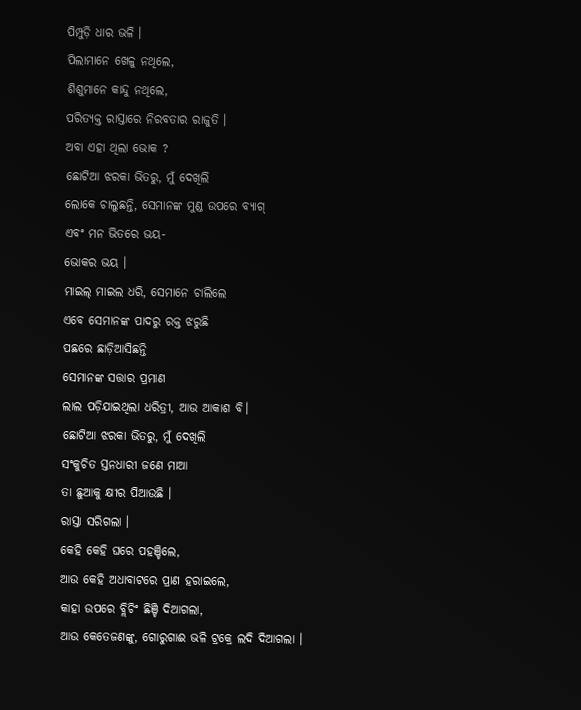ପିମ୍ପୁଡ଼ି ଧାର ଭଳି ।
ପିଲାମାନେ ଖେଳୁ ନଥିଲେ,
ଶିଶୁମାନେ କାନ୍ଦୁ ନଥିଲେ,
ପରିତ୍ୟକ୍ତ ରାସ୍ତାରେ ନିରବତାର ରାଜୁତି ।
ଅବା ଏହା ଥିଲା ଭୋକ ?
ଛୋଟିଆ ଝରକା ଭିତରୁ, ମୁଁ ଦେଖିଲି
ଲୋକେ ଚାଲୁଛନ୍ତି, ସେମାନଙ୍କ ମୁଣ୍ଡ ଉପରେ ବ୍ୟାଗ୍
ଏବଂ ମନ ଭିତରେ ଭୟ-
ଭୋକର ଭୟ ।
ମାଇଲ୍ ମାଇଲ ଧରି, ସେମାନେ ଚାଲିଲେ
ଏବେ ସେମାନଙ୍କ ପାଦରୁ ରକ୍ତ ଝରୁଛି
ପଛରେ ଛାଡ଼ିଆସିଛନ୍ତି
ସେମାନଙ୍କ ସତ୍ତାର ପ୍ରମାଣ
ଲାଲ ପଡ଼ିଯାଇଥିଲା ଧରିତ୍ରୀ, ଆଉ ଆକାଶ ବି।
ଛୋଟିଆ ଝରକା ଭିତରୁ, ମୁଁ ଦେଖିଲି
ସଂକୁଚିତ ସ୍ତନଧାରୀ ଜଣେ ମାଆ
ତା ଛୁଆକୁ କ୍ଷୀର ପିଆଉଛି ।
ରାସ୍ତା ସରିଗଲା ।
କେହି କେହି ଘରେ ପହଞ୍ଚିଲେ,
ଆଉ କେହି ଅଧାବାଟରେ ପ୍ରାଣ ହରାଇଲେ,
କାହା ଉପରେ ବ୍ଲିଚିଂ ଛିଞ୍ଚି ଦିଆଗଲା,
ଆଉ କେତେଜଣଙ୍କୁ, ଗୋରୁଗାଈ ଭଳି ଟ୍ରକ୍ରେ ଲଦି ଦିଆଗଲା ।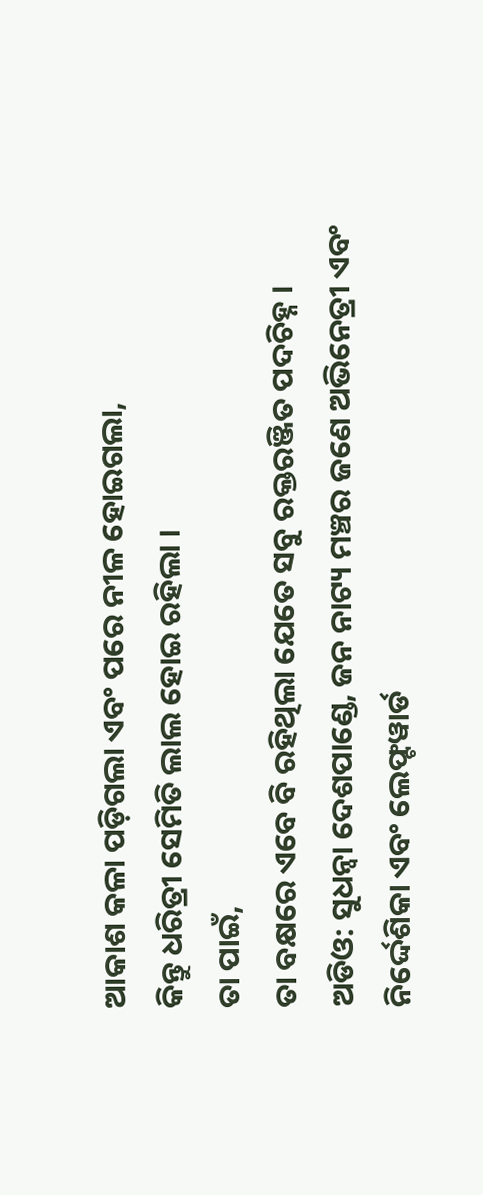ଆକାଶ କଳା ପଡ଼ିଗଲା ଏବଂ ପରେ ନୀଳ ହୋଇଗଲା,
କିନ୍ତୁ ଧରିତ୍ରୀ ସେମିତି ଲାଲ ହୋଇ ରହିଲା ।
ତା ପାଇଁ,
ତା ବକ୍ଷରେ ଏବେ ବି ରହିଥିଲା ଯେତେ ସବୁ ରକ୍ତରଞ୍ଜିତ ପଦଚିହ୍ନ ।
ଅଡିଓ: ସୁଧନ୍ଵା ଦେଶପାଣ୍ଡେ, ଜନ ନାଟ୍ୟ ମଞ୍ଚର ଜଣେ ଅଭିନେତ୍ରୀ ଏବଂ ନିର୍ଦ୍ଦେଶିକା ଏବଂ ଲେଫ୍ଟୱାର୍ଡ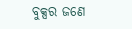ବୁକ୍ସର ଜଣେ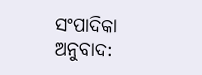ସଂପାଦିକା
ଅନୁବାଦ: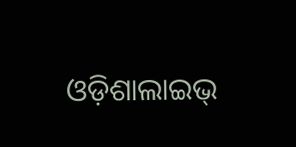ଓଡ଼ିଶାଲାଇଭ୍